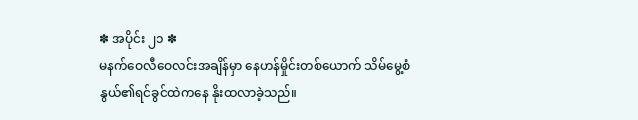✽ အပိုင်း ၂၁ ✽
မနက်ဝေလီဝေလင်းအချိန်မှာ နေဟန်မှိုင်းတစ်ယောက် သိမ်မွေ့စံနွယ်၏ရင်ခွင်ထဲကနေ နိုးထလာခဲ့သည်။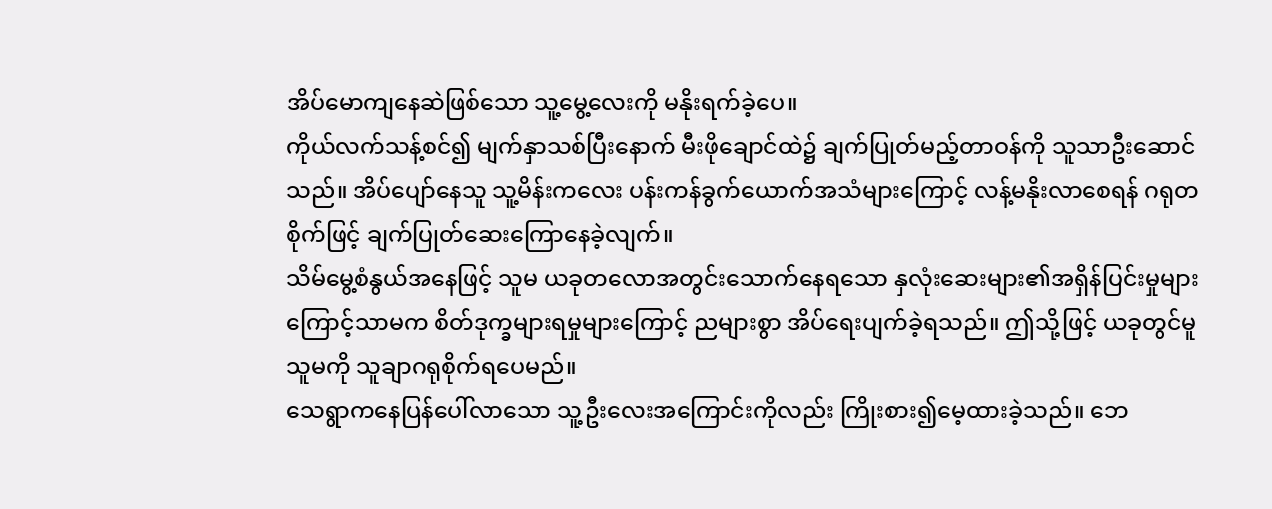အိပ်မောကျနေဆဲဖြစ်သော သူ့မွေ့လေးကို မနိုးရက်ခဲ့ပေ။
ကိုယ်လက်သန့်စင်၍ မျက်နှာသစ်ပြီးနောက် မီးဖိုချောင်ထဲ၌ ချက်ပြုတ်မည့်တာဝန်ကို သူသာဦးဆောင်သည်။ အိပ်ပျော်နေသူ သူ့မိန်းကလေး ပန်းကန်ခွက်ယောက်အသံများကြောင့် လန့်မနိုးလာစေရန် ဂရုတစိုက်ဖြင့် ချက်ပြုတ်ဆေးကြောနေခဲ့လျက်။
သိမ်မွေ့စံနွယ်အနေဖြင့် သူမ ယခုတလောအတွင်းသောက်နေရသော နှလုံးဆေးများ၏အရှိန်ပြင်းမှုများကြောင့်သာမက စိတ်ဒုက္ခများရမှုများကြောင့် ညများစွာ အိပ်ရေးပျက်ခဲ့ရသည်။ ဤသို့ဖြင့် ယခုတွင်မူ သူမကို သူချာဂရုစိုက်ရပေမည်။
သေရွာကနေပြန်ပေါ်လာသော သူ့ဦးလေးအကြောင်းကိုလည်း ကြိုးစား၍မေ့ထားခဲ့သည်။ ဘေ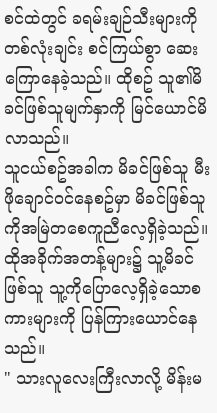စင်ထဲတွင် ခရမ်းချဉ်သီးများကို တစ်လုံးချင်း စင်ကြယ်စွာ ဆေးကြောနေခဲ့သည်။ ထိုစဥ် သူ၏မိခင်ဖြစ်သူမျက်နှာကို မြင်ယောင်မိလာသည်။
သူငယ်စဥ်အခါက မိခင်ဖြစ်သူ မီးဖိုချောင်ဝင်နေစဥ်မှာ မိခင်ဖြစ်သူကိုအမြဲတစေကူညီလေ့ရှိခဲ့သည်။ ထိုအခိုက်အတန့်များ၌ သူ့မိခင်ဖြစ်သူ သူ့ကိုပြောလေ့ရှိခဲ့သောစကားများကို ပြန်ကြားယောင်နေသည်။
" သားလူလေးကြီးလာလို့ မိန်းမ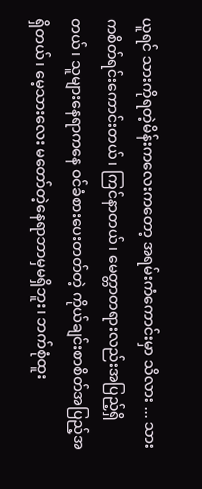ယူရင် သားကိုရတဲ့မိန်းကလေးကတော့ အရမ်းကံကောင်းမှာ သိလား ... သားကစိတ်ရင်းကောင်းတယ်၊ ကြင်နာတယ်၊ မေတ္တာတရားလည်းအပြည့်ရှိတယ်၊ သူများနေရာကနေ ဝင်ခံစားပေးတတ်တဲ့ ကိုယ်ချင်းစာစိတ်အပြည့်အရှိတယ်၊ မေ့သားလေး မတော်တဲ့နေရာဘာမှမရှိဘူး၊ ဘက်စုံထူး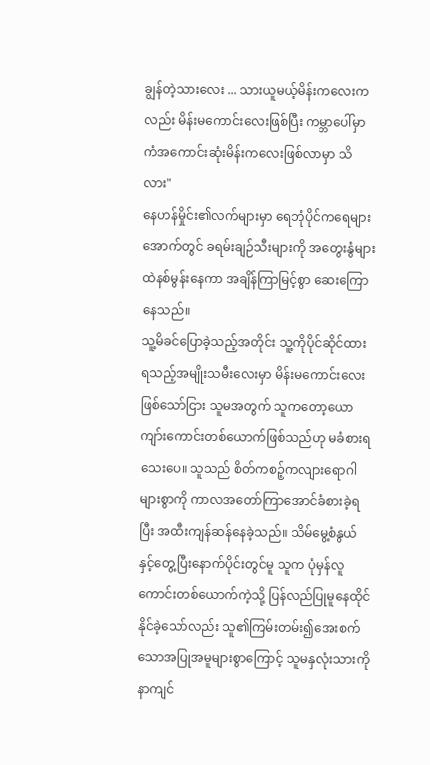ချွန်တဲ့သားလေး ... သားယူမယ့်မိန်းကလေးကလည်း မိန်းမကောင်းလေးဖြစ်ပြီး ကမ္ဘာပေါ်မှာ ကံအကောင်းဆုံးမိန်းကလေးဖြစ်လာမှာ သိလား"
နေဟန်မှိုင်း၏လက်များမှာ ရေဘုံပိုင်ကရေများအောက်တွင် ခရမ်းချဉ်သီးများကို အတွေးနွံများထဲနစ်မွန်းနေကာ အချိန်ကြာမြင့်စွာ ဆေးကြောနေသည်။
သူ့မိခင်ပြောခဲ့သည့်အတိုင်း သူ့ကိုပိုင်ဆိုင်ထားရသည့်အမျိုးသမီးလေးမှာ မိန်းမကောင်းလေးဖြစ်သော်ငြား သူမအတွက် သူကတော့ယောကျာ်းကောင်းတစ်ယောက်ဖြစ်သည်ဟု မခံစားရသေးပေ။ သူသည် စိတ်ကစဉ့်ကလျားရောဂါများစွာကို ကာလအတော်ကြာအောင်ခံစားခဲ့ရပြီး အထီးကျန်ဆန်နေခဲ့သည်။ သိမ်မွေ့စံနွယ်နှင့်တွေ့ပြီးနောက်ပိုင်းတွင်မူ သူက ပုံမှန်လူကောင်းတစ်ယောက်ကဲ့သို့ ပြန်လည်ပြုမူနေထိုင်နိုင်ခဲ့သော်လည်း သူ၏ကြမ်းတမ်း၍အေးစက်သောအပြုအမူများစွာကြောင့် သူမနှလုံးသားကို နာကျင်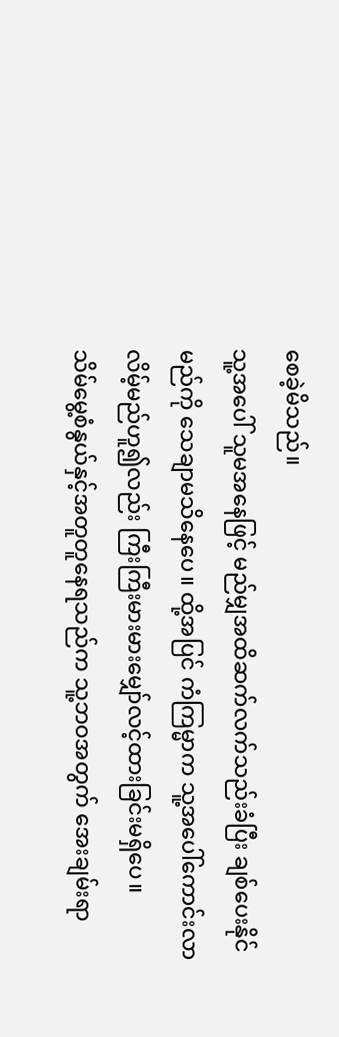စေခဲ့မိသည်။
သူ့အပေါ် သူမအနေဖြင့် မည်မျှအထိဆက်လက်သည်းခံပြီး ချစ်ပေးနိုင်မည်ကို သေချာမသိနေပေ။ ထို့အပြင် ကံကြမ္မာက သူ့အပေါ်ကောင်းလာလိမ့်မည်ဟူ၍လည်း ကြီးကြီးမားမားမျှော်လင့်ထားခြင်းမရှိပေ။
သိမ်မွေ့စံနွယ်နှင့်အတူတူနေရသည်က သူ့ဘဝအတွက် အေးချမ်းရာ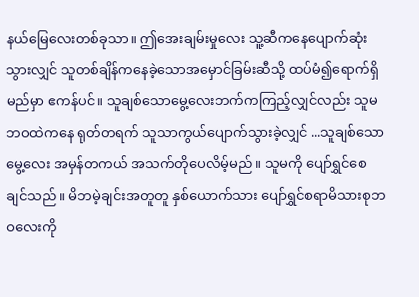နယ်မြေလေးတစ်ခုသာ။ ဤအေးချမ်းမှုလေး သူ့ဆီကနေပျောက်ဆုံးသွားလျှင် သူတစ်ချိန်ကနေခဲ့သောအမှောင်ခြမ်းဆီသို့ ထပ်မံ၍ရောက်ရှိမည်မှာ ဧကန်ပင်။ သူချစ်သောမွေ့လေးဘက်ကကြည့်လျှင်လည်း သူမဘဝထဲကနေ ရုတ်တရက် သူသာကွယ်ပျောက်သွားခဲ့လျှင် ...သူချစ်သောမွေ့လေး အမှန်တကယ် အသက်တိုပေလိမ့်မည်။ သူမကို ပျော်ရွှင်စေချင်သည်။ မိဘမဲ့ချင်းအတူတူ နှစ်ယောက်သား ပျော်ရွှင်စရာမိသားစုဘဝလေးကို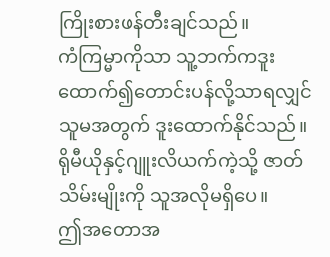ကြိုးစားဖန်တီးချင်သည်။
ကံကြမ္မာကိုသာ သူ့ဘက်ကဒူးထောက်၍တောင်းပန်လို့သာရလျှင် သူမအတွက် ဒူးထောက်နိုင်သည်။ ရိုမီယိုနှင့်ဂျူးလိယက်ကဲ့သို့ ဇာတ်သိမ်းမျိုးကို သူအလိုမရှိပေ။
ဤအတောအ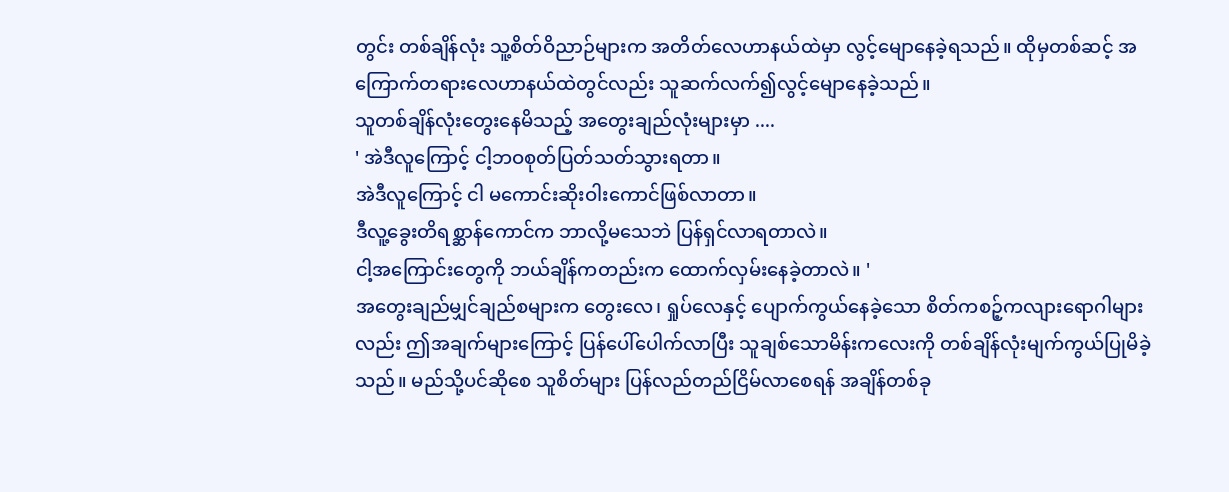တွင်း တစ်ချိန်လုံး သူ့စိတ်ဝိညာဉ်များက အတိတ်လေဟာနယ်ထဲမှာ လွင့်မျောနေခဲ့ရသည်။ ထိုမှတစ်ဆင့် အကြောက်တရားလေဟာနယ်ထဲတွင်လည်း သူဆက်လက်၍လွင့်မျောနေခဲ့သည်။
သူတစ်ချိန်လုံးတွေးနေမိသည့် အတွေးချည်လုံးများမှာ ....
' အဲဒီလူကြောင့် ငါ့ဘဝစုတ်ပြတ်သတ်သွားရတာ။
အဲဒီလူကြောင့် ငါ မကောင်းဆိုးဝါးကောင်ဖြစ်လာတာ။
ဒီလူ့ခွေးတိရစ္ဆာန်ကောင်က ဘာလို့မသေဘဲ ပြန်ရှင်လာရတာလဲ။
ငါ့အကြောင်းတွေကို ဘယ်ချိန်ကတည်းက ထောက်လှမ်းနေခဲ့တာလဲ။ '
အတွေးချည်မျှင်ချည်စများက တွေးလေ၊ ရှုပ်လေနှင့် ပျောက်ကွယ်နေခဲ့သော စိတ်ကစဉ့်ကလျားရောဂါများလည်း ဤအချက်များကြောင့် ပြန်ပေါ်ပေါက်လာပြီး သူချစ်သောမိန်းကလေးကို တစ်ချိန်လုံးမျက်ကွယ်ပြုမိခဲ့သည်။ မည်သို့ပင်ဆိုစေ သူစိတ်များ ပြန်လည်တည်ငြိမ်လာစေရန် အချိန်တစ်ခု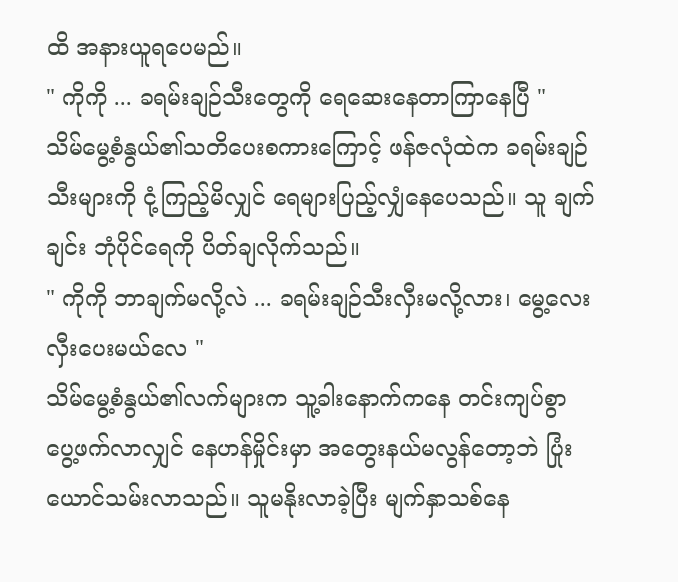ထိ အနားယူရပေမည်။
" ကိုကို ... ခရမ်းချဉ်သီးတွေကို ရေဆေးနေတာကြာနေပြီ "
သိမ်မွေ့စံနွယ်၏သတိပေးစကားကြောင့် ဖန်ဇလုံထဲက ခရမ်းချဉ်သီးများကို ငုံ့ကြည့်မိလျှင် ရေများပြည့်လျှံနေပေသည်။ သူ ချက်ချင်း ဘုံပိုင်ရေကို ပိတ်ချလိုက်သည်။
" ကိုကို ဘာချက်မလို့လဲ ... ခရမ်းချဉ်သီးလှီးမလို့လား၊ မွေ့လေး လှီးပေးမယ်လေ "
သိမ်မွေ့စံနွယ်၏လက်များက သူ့ခါးနောက်ကနေ တင်းကျပ်စွာ ပွေ့ဖက်လာလျှင် နေဟန်မှိုင်းမှာ အတွေးနယ်မလွန်တော့ဘဲ ပြုံးယောင်သမ်းလာသည်။ သူမနိုးလာခဲ့ပြီး မျက်နှာသစ်နေ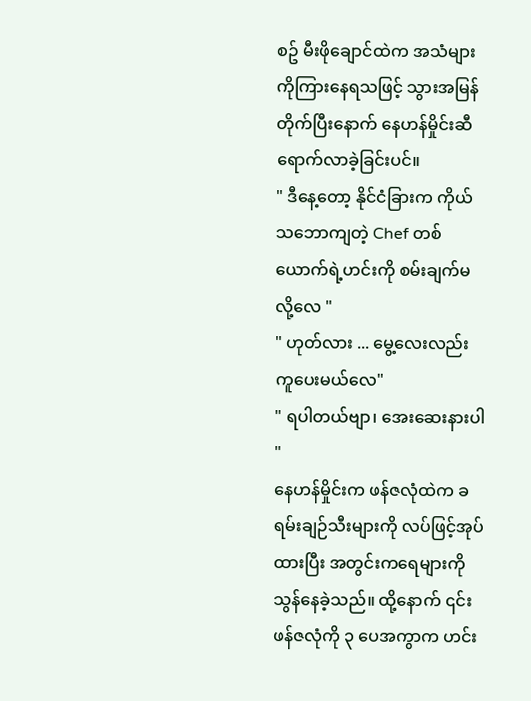စဥ် မီးဖိုချောင်ထဲက အသံများကိုကြားနေရသဖြင့် သွားအမြန်တိုက်ပြီးနောက် နေဟန်မှိုင်းဆီ ရောက်လာခဲ့ခြင်းပင်။
" ဒီနေ့တော့ နိုင်ငံခြားက ကိုယ်သဘောကျတဲ့ Chef တစ်ယောက်ရဲ့ဟင်းကို စမ်းချက်မလို့လေ "
" ဟုတ်လား ... မွေ့လေးလည်း ကူပေးမယ်လေ"
" ရပါတယ်ဗျာ၊ အေးဆေးနားပါ "
နေဟန်မှိုင်းက ဖန်ဇလုံထဲက ခရမ်းချဉ်သီးများကို လပ်ဖြင့်အုပ်ထားပြီး အတွင်းကရေများကိုသွန်နေခဲ့သည်။ ထို့နောက် ၎င်းဖန်ဇလုံကို ၃ ပေအကွာက ဟင်း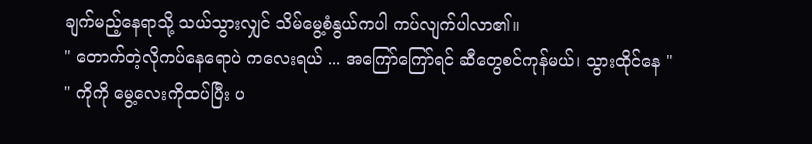ချက်မည့်နေရာသို့ သယ်သွားလျှင် သိမ်မွေ့စံနွယ်ကပါ ကပ်လျက်ပါလာ၏။
" တောက်တဲ့လိုကပ်နေရောပဲ ကလေးရယ် ... အကြော်ကြော်ရင် ဆီတွေစင်ကုန်မယ်၊ သွားထိုင်နေ "
" ကိုကို မွေ့လေးကိုထပ်ပြီး ပ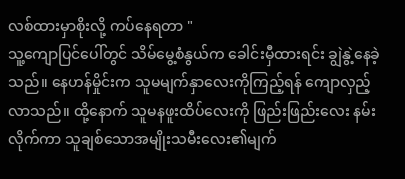လစ်ထားမှာစိုးလို့ ကပ်နေရတာ "
သူ့ကျောပြင်ပေါ်တွင် သိမ်မွေ့စံနွယ်က ခေါင်းမှီထားရင်း ချွဲနွဲ့နေခဲ့သည်။ နေဟန်မှိုင်းက သူမမျက်နှာလေးကိုကြည့်ရန် ကျောလှည့်လာသည်။ ထို့နောက် သူမနဖူးထိပ်လေးကို ဖြည်းဖြည်းလေး နမ်းလိုက်ကာ သူချစ်သောအမျိုးသမီးလေး၏မျက်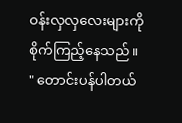ဝန်းလှလှလေးများကို စိုက်ကြည့်နေသည်။
" တောင်းပန်ပါတယ်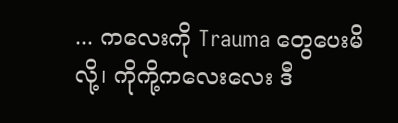... ကလေးကို Trauma တွေပေးမိလို့၊ ကိုကို့ကလေးလေး ဒီ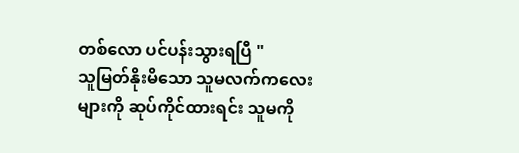တစ်လော ပင်ပန်းသွားရပြီ "
သူမြတ်နိုးမိသော သူမလက်ကလေးများကို ဆုပ်ကိုင်ထားရင်း သူမကို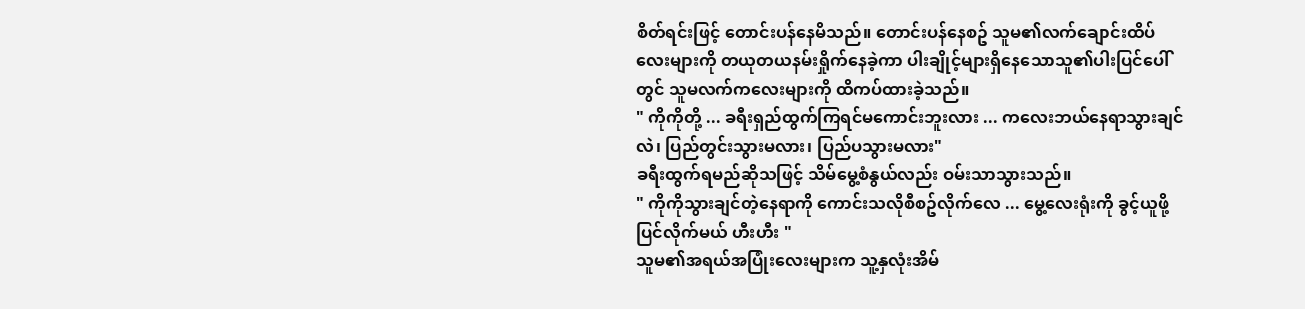စိတ်ရင်းဖြင့် တောင်းပန်နေမိသည်။ တောင်းပန်နေစဥ် သူမ၏လက်ချောင်းထိပ်လေးများကို တယုတယနမ်းရှိုက်နေခဲ့ကာ ပါးချိုင့်များရှိနေသောသူ၏ပါးပြင်ပေါ်တွင် သူမလက်ကလေးများကို ထိကပ်ထားခဲ့သည်။
" ကိုကိုတို့ ... ခရီးရှည်ထွက်ကြရင်မကောင်းဘူးလား ... ကလေးဘယ်နေရာသွားချင်လဲ၊ ပြည်တွင်းသွားမလား၊ ပြည်ပသွားမလား"
ခရီးထွက်ရမည်ဆိုသဖြင့် သိမ်မွေ့စံနွယ်လည်း ဝမ်းသာသွားသည်။
" ကိုကိုသွားချင်တဲ့နေရာကို ကောင်းသလိုစီစဥ်လိုက်လေ ... မွေ့လေးရုံးကို ခွင့်ယူဖို့ပြင်လိုက်မယ် ဟီးဟီး "
သူမ၏အရယ်အပြုံးလေးများက သူ့နှလုံးအိမ်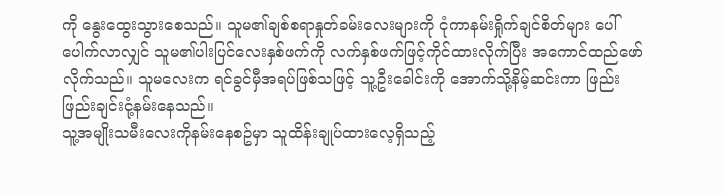ကို နွေးထွေးသွားစေသည်။ သူမ၏ချစ်စရာနှုတ်ခမ်းလေးများကို ငုံကာနမ်းရှိုက်ချင်စိတ်များ ပေါ်ပေါက်လာလျှင် သူမ၏ပါးပြင်လေးနှစ်ဖက်ကို လက်နှစ်ဖက်ဖြင့်ကိုင်ထားလိုက်ပြီး အကောင်ထည်ဖော်လိုက်သည်။ သူမလေးက ရင်ခွင်မှီအရပ်ဖြစ်သဖြင့် သူ့ဦးခေါင်းကို အောက်သို့နိမ့်ဆင်းကာ ဖြည်းဖြည်းချင်းငုံ့နမ်းနေသည်။
သူ့အမျိုးသမီးလေးကိုနမ်းနေစဥ်မှာ သူထိန်းချုပ်ထားလေ့ရှိသည့်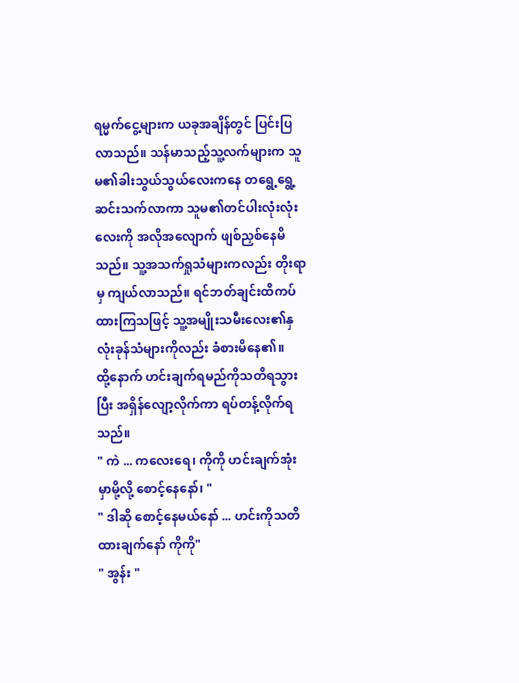ရမ္မက်ငွေ့များက ယခုအချိန်တွင် ပြင်းပြလာသည်။ သန်မာသည့်သူ့လက်များက သူမ၏ခါးသွယ်သွယ်လေးကနေ တရွေ့ရွေ့ဆင်းသက်လာကာ သူမ၏တင်ပါးလုံးလုံးလေးကို အလိုအလျောက် ဖျစ်ညှစ်နေမိသည်။ သူ့အသက်ရှုသံများကလည်း တိုးရာမှ ကျယ်လာသည်။ ရင်ဘတ်ချင်းထိကပ်ထားကြသဖြင့် သူ့အမျိုးသမီးလေး၏နှလုံးခုန်သံများကိုလည်း ခံစားမိနေ၏။
ထို့နောက် ဟင်းချက်ရမည်ကိုသတိရသွားပြီး အရှိန်လျော့လိုက်ကာ ရပ်တန့်လိုက်ရသည်။
" ကဲ ... ကလေးရေ၊ ကိုကို ဟင်းချက်အုံးမှာမို့လို့ စောင့်နေနော်၊ "
" ဒါဆို စောင့်နေမယ်နော် ... ဟင်းကိုသတိထားချက်နော် ကိုကို"
" အွန်း "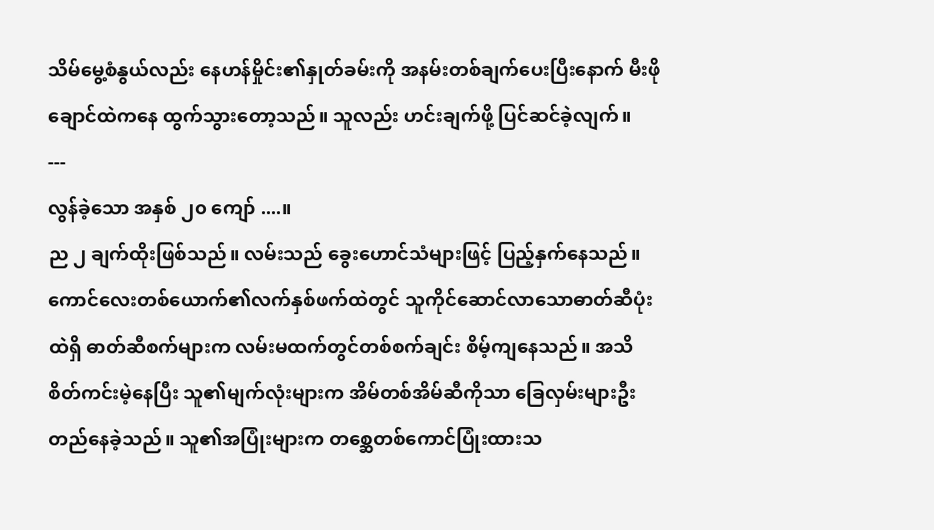သိမ်မွေ့စံနွယ်လည်း နေဟန်မှိုင်း၏နှုတ်ခမ်းကို အနမ်းတစ်ချက်ပေးပြီးနောက် မီးဖိုချောင်ထဲကနေ ထွက်သွားတော့သည်။ သူလည်း ဟင်းချက်ဖို့ ပြင်ဆင်ခဲ့လျက်။
---
လွန်ခဲ့သော အနှစ် ၂၀ ကျော် ....။
ည ၂ ချက်ထိုးဖြစ်သည်။ လမ်းသည် ခွေးဟောင်သံများဖြင့် ပြည့်နှက်နေသည်။ ကောင်လေးတစ်ယောက်၏လက်နှစ်ဖက်ထဲတွင် သူကိုင်ဆောင်လာသောဓာတ်ဆီပုံးထဲရှိ ဓာတ်ဆီစက်များက လမ်းမထက်တွင်တစ်စက်ချင်း စိမ့်ကျနေသည်။ အသိစိတ်ကင်းမဲ့နေပြီး သူ၏မျက်လုံးများက အိမ်တစ်အိမ်ဆီကိုသာ ခြေလှမ်းများဦးတည်နေခဲ့သည်။ သူ၏အပြုံးများက တစ္ဆေတစ်ကောင်ပြုံးထားသ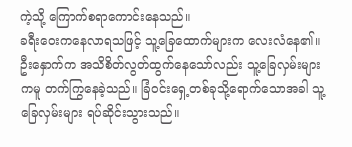ကဲ့သို့ ကြောက်စရာကောင်းနေသည်။
ခရီးဝေးကနေလာရသဖြင့် သူ့ခြေထောက်များက လေးလံနေ၏။ ဦးနှောက်က အသိစိတ်လွတ်ထွက်နေသော်လည်း သူ့ခြေလှမ်းများကမူ တက်ကြွနေခဲ့သည်။ ခြံဝင်းရှေ့တစ်ခုသို့ရောက်သောအခါ သူ့ခြေလှမ်းများ ရပ်ဆိုင်းသွားသည်။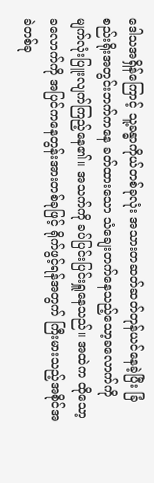ဒေါသအရှိန်ကြောင့် သူ့ခန္ဓာကိုယ်တစ်ခုလုံး အသားတဆတ်ဆတ်တုန်ယင်နေခဲ့ပြီး ခြံစည်းရိုးအတွင်းဘက်ကနေ ခတ်ထားသော သံချေးတက်နေသည့်သော့ခလောက်ကို မျက်လုံးပြူးလျက်ကြည့်နေ၏။ အသက်ကို ခပ်ပြင်းပြင်းရှူနေသည်။ အထဲက ထိုသော့ခလောက်ကို အပြင်ကနေတွန်းအားတစ်ခုဖြင့် ရိုက်ဖွင့်ရန်အတွက် ကြီးမားသည့်အစိုင်အခဲတစ်ခု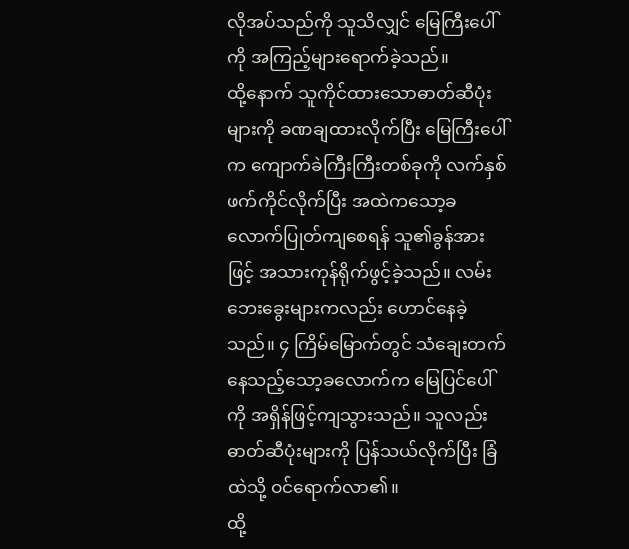လိုအပ်သည်ကို သူသိလျှင် မြေကြီးပေါ်ကို အကြည့်များရောက်ခဲ့သည်။
ထို့နောက် သူကိုင်ထားသောဓာတ်ဆီပုံးများကို ခဏချထားလိုက်ပြီး မြေကြီးပေါ်က ကျောက်ခဲကြီးကြီးတစ်ခုကို လက်နှစ်ဖက်ကိုင်လိုက်ပြီး အထဲကသော့ခလောက်ပြုတ်ကျစေရန် သူ၏ခွန်အားဖြင့် အသားကုန်ရိုက်ဖွင့်ခဲ့သည်။ လမ်းဘေးခွေးများကလည်း ဟောင်နေခဲ့သည်။ ၄ ကြိမ်မြောက်တွင် သံချေးတက်နေသည့်သော့ခလောက်က မြေပြင်ပေါ်ကို အရှိန်ဖြင့်ကျသွားသည်။ သူလည်း ဓာတ်ဆီပုံးများကို ပြန်သယ်လိုက်ပြီး ခြံထဲသို့ ဝင်ရောက်လာ၏။
ထို့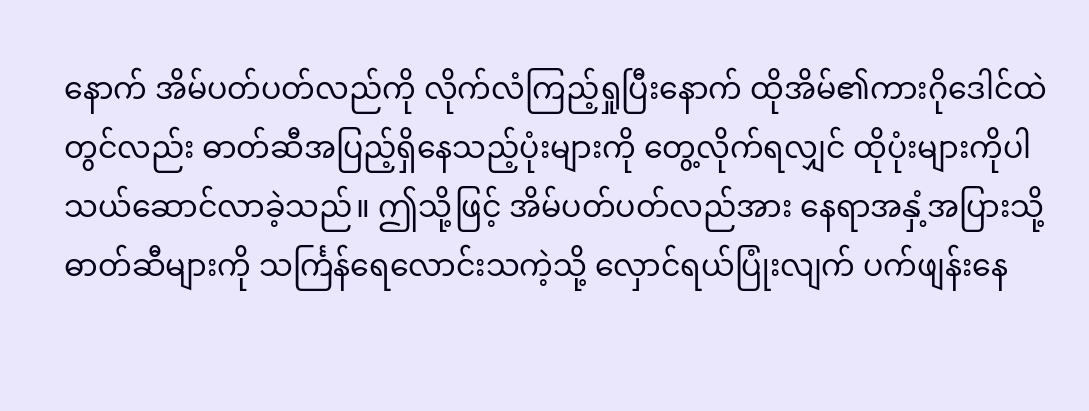နောက် အိမ်ပတ်ပတ်လည်ကို လိုက်လံကြည့်ရှုပြီးနောက် ထိုအိမ်၏ကားဂိုဒေါင်ထဲတွင်လည်း ဓာတ်ဆီအပြည့်ရှိနေသည့်ပုံးများကို တွေ့လိုက်ရလျှင် ထိုပုံးများကိုပါ သယ်ဆောင်လာခဲ့သည်။ ဤသို့ဖြင့် အိမ်ပတ်ပတ်လည်အား နေရာအနှံ့အပြားသို့ ဓာတ်ဆီများကို သင်္ကြန်ရေလောင်းသကဲ့သို့ လှောင်ရယ်ပြုံးလျက် ပက်ဖျန်းနေ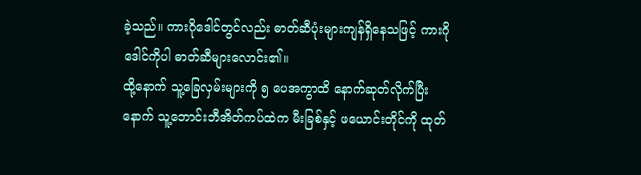ခဲ့သည်။ ကားဂိုဒေါင်တွင်လည်း ဓာတ်ဆီပုံးများကျန်ရှိနေသဖြင့် ကားဂိုဒေါင်ကိုပါ ဓာတ်ဆီများလောင်း၏။
ထို့နောက် သူ့ခြေလှမ်းများကို ၅ ပေအကွာထိ နောက်ဆုတ်လိုက်ပြီးနောက် သူ့ဘောင်းဘီအိတ်ကပ်ထဲက မီးခြစ်နှင့် ဖယောင်းတိုင်ကို ထုတ်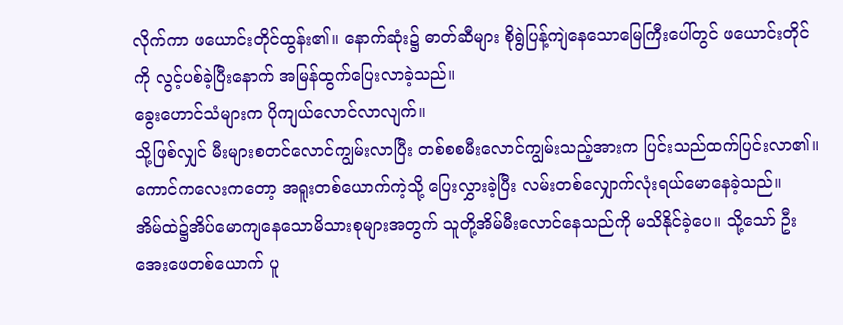လိုက်ကာ ဖယောင်းတိုင်ထွန်း၏။ နောက်ဆုံး၌ ဓာတ်ဆီများ စိုရွဲပြန့်ကျဲနေသောမြေကြီးပေါ်တွင် ဖယောင်းတိုင်ကို လွင့်ပစ်ခဲ့ပြီးနောက် အမြန်ထွက်ပြေးလာခဲ့သည်။
ခွေးဟောင်သံများက ပိုကျယ်လောင်လာလျက်။
သို့ဖြစ်လျှင် မီးများစတင်လောင်ကျွမ်းလာပြီး တစ်စစမီးလောင်ကျွမ်းသည့်အားက ပြင်းသည်ထက်ပြင်းလာ၏။ ကောင်ကလေးကတော့ အရူးတစ်ယောက်ကဲ့သို့ ပြေးလွှားခဲ့ပြီး လမ်းတစ်လျှောက်လုံးရယ်မောနေခဲ့သည်။
အိမ်ထဲ၌အိပ်မောကျနေသောမိသားစုများအတွက် သူတို့အိမ်မီးလောင်နေသည်ကို မသိနိုင်ခဲ့ပေ။ သို့သော် ဦးအေးဖေတစ်ယောက် ပူ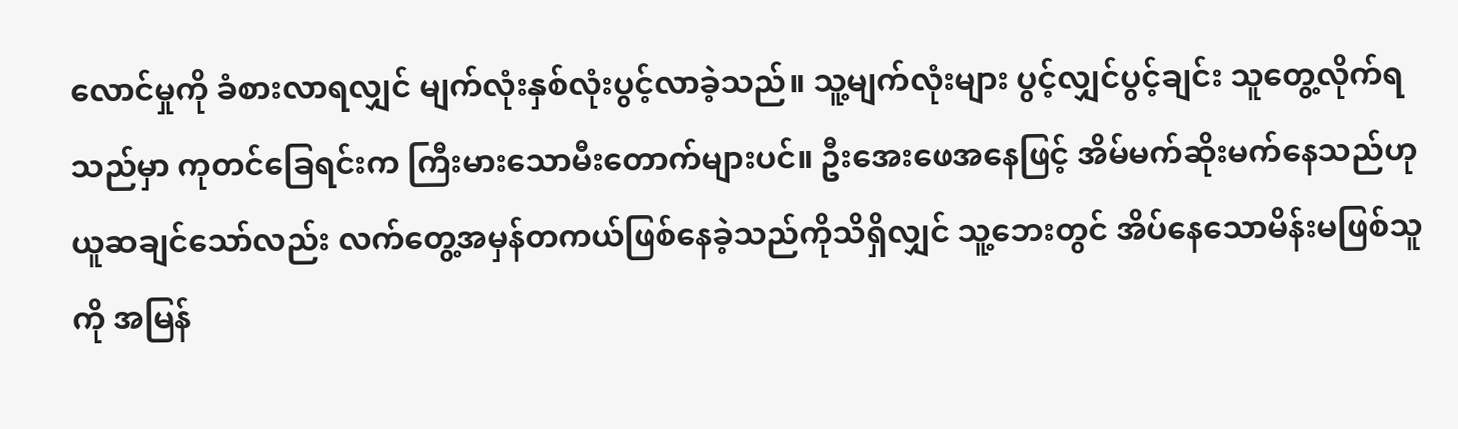လောင်မှုကို ခံစားလာရလျှင် မျက်လုံးနှစ်လုံးပွင့်လာခဲ့သည်။ သူ့မျက်လုံးများ ပွင့်လျှင်ပွင့်ချင်း သူတွေ့လိုက်ရသည်မှာ ကုတင်ခြေရင်းက ကြီးမားသောမီးတောက်များပင်။ ဦးအေးဖေအနေဖြင့် အိမ်မက်ဆိုးမက်နေသည်ဟု ယူဆချင်သော်လည်း လက်တွေ့အမှန်တကယ်ဖြစ်နေခဲ့သည်ကိုသိရှိလျှင် သူ့ဘေးတွင် အိပ်နေသောမိန်းမဖြစ်သူကို အမြန်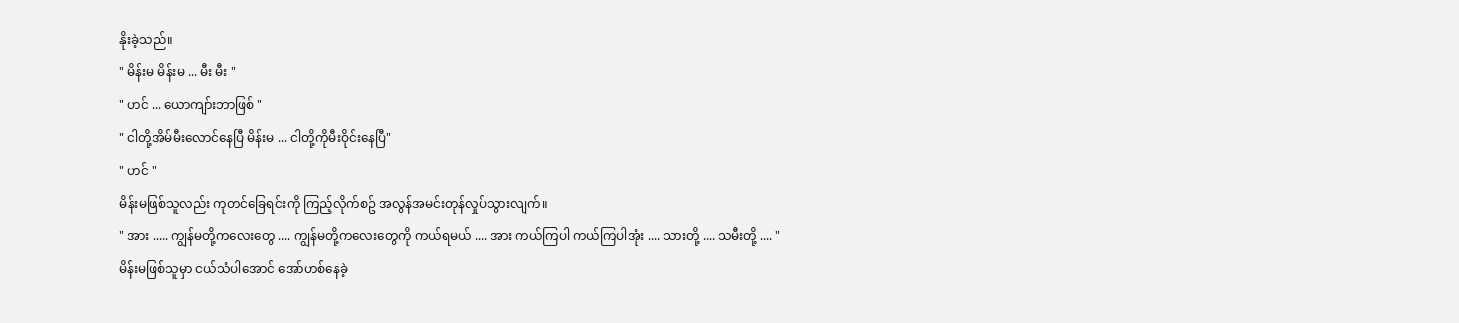နိုးခဲ့သည်။
" မိန်းမ မိန်းမ ... မီး မီး "
" ဟင် ... ယောကျာ်းဘာဖြစ် "
" ငါတို့အိမ်မီးလောင်နေပြီ မိန်းမ ... ငါတို့ကိုမီးဝိုင်းနေပြီ"
" ဟင် "
မိန်းမဖြစ်သူလည်း ကုတင်ခြေရင်းကို ကြည့်လိုက်စဥ် အလွန်အမင်းတုန်လှုပ်သွားလျက်။
" အား ..... ကျွန်မတို့ကလေးတွေ .... ကျွန်မတို့ကလေးတွေကို ကယ်ရမယ် .... အား ကယ်ကြပါ ကယ်ကြပါအုံး .... သားတို့ .... သမီးတို့ .... "
မိန်းမဖြစ်သူမှာ ငယ်သံပါအောင် အော်ဟစ်နေခဲ့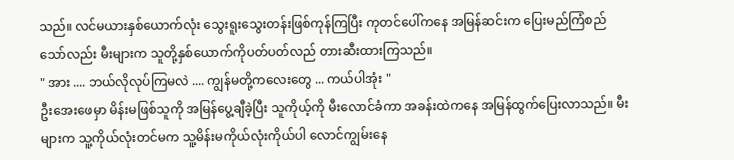သည်။ လင်မယားနှစ်ယောက်လုံး သွေးရူးသွေးတန်းဖြစ်ကုန်ကြပြီး ကုတင်ပေါ်ကနေ အမြန်ဆင်းက ပြေးမည်ကြံစည်သော်လည်း မီးများက သူတို့နှစ်ယောက်ကိုပတ်ပတ်လည် တားဆီးထားကြသည်။
" အား .... ဘယ်လိုလုပ်ကြမလဲ .... ကျွန်မတို့ကလေးတွေ ... ကယ်ပါအုံး "
ဦးအေးဖေမှာ မိန်းမဖြစ်သူကို အမြန်ပွေ့ချီခဲ့ပြီး သူကိုယ့်ကို မီးလောင်ခံကာ အခန်းထဲကနေ အမြန်ထွက်ပြေးလာသည်။ မီးများက သူ့ကိုယ်လုံးတင်မက သူ့မိန်းမကိုယ်လုံးကိုယ်ပါ လောင်ကျွမ်းနေ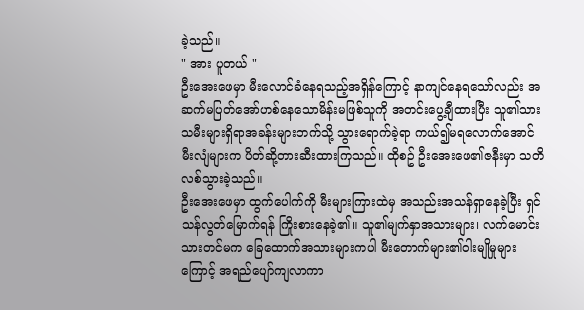ခဲ့သည်။
" အား ပူတယ် "
ဦးအေးဖေမှာ မီးလောင်ခံနေရသည့်အရှိန်ကြောင့် နာကျင်နေရသော်လည်း အဆက်မပြတ်အော်ဟစ်နေသောမိန်းမဖြစ်သူကို အတင်းပွေ့ချီထားပြီး သူ၏သားသမီးများရှိရာအခန်းများဘက်သို့ သွားရောက်ခဲ့ရာ ကယ်၍မရလောက်အောင် မီးလျံများက ပိတ်ဆို့တားဆီးထားကြသည်။ ထိုစဥ် ဦးအေးဖေ၏ဇနီးမှာ သတိလစ်သွားခဲ့သည်။
ဦးအေးဖေမှာ ထွက်ပေါက်ကို မီးများကြားထဲမှ အသည်းအသန်ရှာနေခဲ့ပြီး ရှင်သန်လွတ်မြောက်ရန် ကြိုးစားနေခဲ့၏။ သူ၏မျက်နှာအသားများ၊ လက်မောင်းသားတင်မက ခြေထောက်အသားများကပါ မီးတောက်များ၏ဝါးမျိုမှုများကြောင့် အရည်ပျော်ကျလာကာ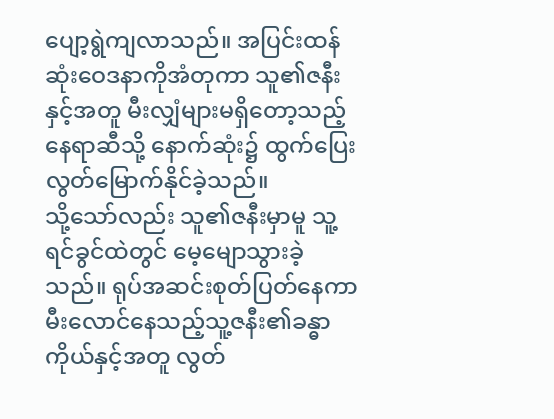ပျော့ရွဲကျလာသည်။ အပြင်းထန်ဆုံးဝေဒနာကိုအံတုကာ သူ၏ဇနီးနှင့်အတူ မီးလျှံများမရှိတော့သည့်နေရာဆီသို့ နောက်ဆုံး၌ ထွက်ပြေးလွတ်မြောက်နိုင်ခဲ့သည်။
သို့သော်လည်း သူ၏ဇနီးမှာမူ သူ့ရင်ခွင်ထဲတွင် မေ့မျောသွားခဲ့သည်။ ရုပ်အဆင်းစုတ်ပြတ်နေကာ မီးလောင်နေသည့်သူ့ဇနီး၏ခန္ဓာကိုယ်နှင့်အတူ လွတ်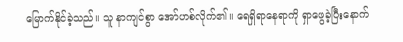မြောက်နိုင်ခဲ့သည်။ သူ နာကျင်စွာ အော်ဟစ်လိုက်၏။ ရေရှိရာနေရာကို ရှာဖွေခဲ့ပြီးနောက်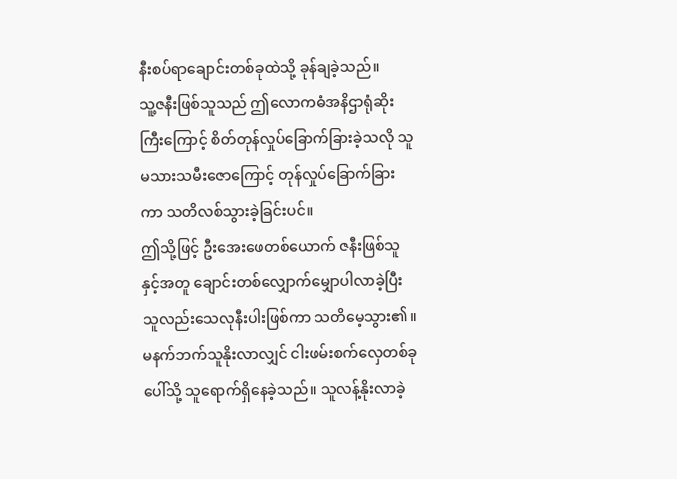နီးစပ်ရာချောင်းတစ်ခုထဲသို့ ခုန်ချခဲ့သည်။
သူ့ဇနီးဖြစ်သူသည် ဤလောကဓံအနိဌာရုံဆိုးကြီးကြောင့် စိတ်တုန်လှုပ်ခြောက်ခြားခဲ့သလို သူမသားသမီးဇောကြောင့် တုန်လှုပ်ခြောက်ခြားကာ သတိလစ်သွားခဲ့ခြင်းပင်။
ဤသို့ဖြင့် ဦးအေးဖေတစ်ယောက် ဇနီးဖြစ်သူနှင့်အတူ ချောင်းတစ်လျှောက်မျှောပါလာခဲ့ပြီး သူလည်းသေလုနီးပါးဖြစ်ကာ သတိမေ့သွား၏။ မနက်ဘက်သူနိုးလာလျှင် ငါးဖမ်းစက်လှေတစ်ခုပေါ်သို့ သူရောက်ရှိနေခဲ့သည်။ သူလန့်နိုးလာခဲ့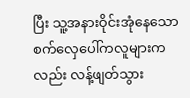ပြီး သူ့အနားဝိုင်းအုံနေသော စက်လှေပေါ်ကလူများကလည်း လန့်ဖျတ်သွား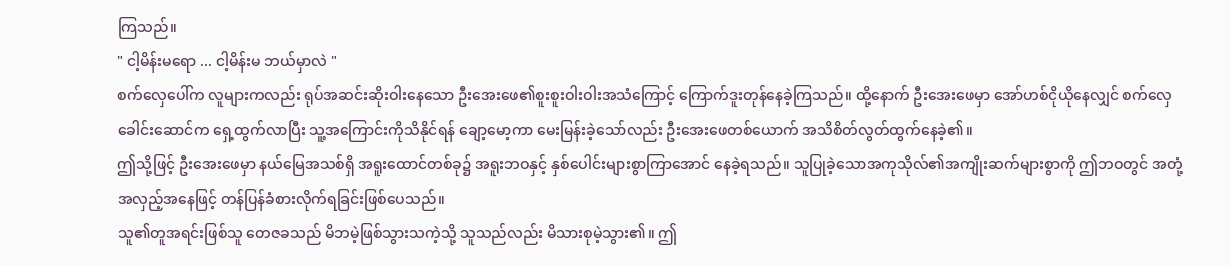ကြသည်။
" ငါ့မိန်းမရော ... ငါ့မိန်းမ ဘယ်မှာလဲ "
စက်လှေပေါ်က လူများကလည်း ရုပ်အဆင်းဆိုးဝါးနေသော ဦးအေးဖေ၏စူးစူးဝါးဝါးအသံကြောင့် ကြောက်ဒူးတုန်နေခဲ့ကြသည်။ ထို့နောက် ဦးအေးဖေမှာ အော်ဟစ်ငိုယိုနေလျှင် စက်လှေခေါင်းဆောင်က ရှေ့ထွက်လာပြီး သူ့အကြောင်းကိုသိနိုင်ရန် ချော့မော့ကာ မေးမြန်းခဲ့သော်လည်း ဦးအေးဖေတစ်ယောက် အသိစိတ်လွတ်ထွက်နေခဲ့၏။
ဤသို့ဖြင့် ဦးအေးဖေမှာ နယ်မြေအသစ်ရှိ အရူးထောင်တစ်ခု၌ အရူးဘဝနှင့် နှစ်ပေါင်းများစွာကြာအောင် နေခဲ့ရသည်။ သူပြုခဲ့သောအကုသိုလ်၏အကျိုးဆက်များစွာကို ဤဘဝတွင် အတုံ့အလှည့်အနေဖြင့် တန်ပြန်ခံစားလိုက်ရခြင်းဖြစ်ပေသည်။
သူ၏တူအရင်းဖြစ်သူ တေဇခသည် မိဘမဲ့ဖြစ်သွားသကဲ့သို့ သူသည်လည်း မိသားစုမဲ့သွား၏။ ဤ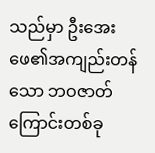သည်မှာ ဦးအေးဖေ၏အကျည်းတန်သော ဘဝဇာတ်ကြောင်းတစ်ခု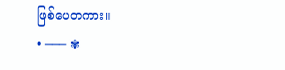ဖြစ်ပေတကား။
• ─── ✾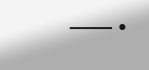─── •